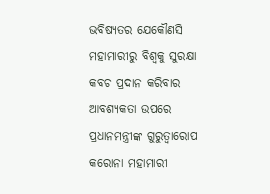ଭବିଷ୍ୟତର ଯେକୌଣସି ମହାମାରୀରୁ ବିଶ୍ୱକୁ ସୁରକ୍ଷା କବଚ ପ୍ରଦାନ କରିବାର ଆବଶ୍ୟକତା ଉପରେ ପ୍ରଧାନମନ୍ତ୍ରୀଙ୍କ ଗୁରୁତ୍ୱାରୋପ
କରୋନା ମହାମାରୀ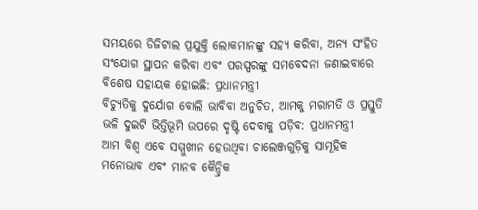ସମୟରେ ଡିଜିଟାଲ ପ୍ରଯୁକ୍ତି ଲୋକମାନଙ୍କୁ ସହ୍ୟ କରିବା, ଅନ୍ୟ ସଂହିତ ସଂଯୋଗ ସ୍ଥାପନ କରିବା ଏବଂ ପରସ୍ପରଙ୍କୁ ସମବେଦନା ଜଣାଇବାରେ ବିଶେଷ ସହାୟକ ହୋଇଛି: ପ୍ରଧାନମନ୍ତ୍ରୀ
ବିଚ୍ୟୁତିକୁ ଦୁର୍ଯୋଗ ବୋଲି ଭାବିବା ଅନୁଚିତ, ଆମକୁ ମରାମତି ଓ ପ୍ରସ୍ତୁତି ଭଳି ଦୁଇଟି ଭିତ୍ତିଭୂମି ଉପରେ ଦୃଷ୍ଟି ଦେବାକୁ ପଡ଼ିବ: ପ୍ରଧାନମନ୍ତ୍ରୀ
ଆମ ବିଶ୍ୱ ଏବେ ସମ୍ମୁଖୀନ ହେଉଥିବା ଚାଲେଞ୍ଜଗୁଡ଼ିକୁ ସାମୂହିକ ମନୋଭାବ ଏବଂ ମାନବ କୈନ୍ଦ୍ରିକ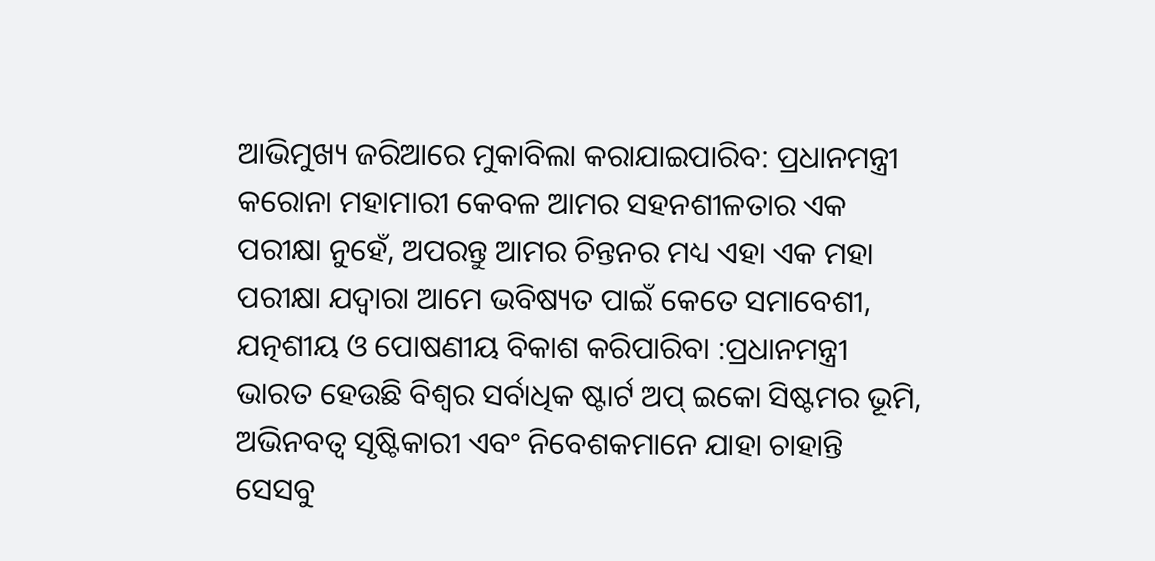ଆଭିମୁଖ୍ୟ ଜରିଆରେ ମୁକାବିଲା କରାଯାଇପାରିବ: ପ୍ରଧାନମନ୍ତ୍ରୀ
କରୋନା ମହାମାରୀ କେବଳ ଆମର ସହନଶୀଳତାର ଏକ ପରୀକ୍ଷା ନୁହେଁ, ଅପରନ୍ତୁ ଆମର ଚିନ୍ତନର ମଧ୍ୟ ଏହା ଏକ ମହା ପରୀକ୍ଷା ଯଦ୍ୱାରା ଆମେ ଭବିଷ୍ୟତ ପାଇଁ କେତେ ସମାବେଶୀ, ଯତ୍ନଶୀୟ ଓ ପୋଷଣୀୟ ବିକାଶ କରିପାରିବା :ପ୍ରଧାନମନ୍ତ୍ରୀ
ଭାରତ ହେଉଛି ବିଶ୍ୱର ସର୍ବାଧିକ ଷ୍ଟାର୍ଟ ଅପ୍‍ ଇକୋ ସିଷ୍ଟମର ଭୂମି, ଅଭିନବତ୍ୱ ସୃଷ୍ଟିକାରୀ ଏବଂ ନିବେଶକମାନେ ଯାହା ଚାହାନ୍ତି ସେସବୁ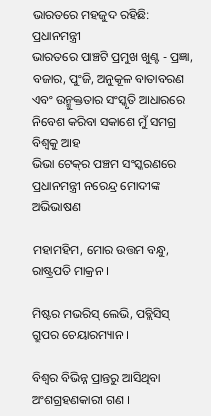ଭାରତରେ ମହଜୁଦ ରହିଛି: ପ୍ରଧାନମନ୍ତ୍ରୀ
ଭାରତରେ ପାଞ୍ଚଟି ପ୍ରମୁଖ ଖୁଣ୍ଟ - ପ୍ରଜ୍ଞା, ବଜାର, ପୁଂଜି, ଅନୁକୂଳ ବାତାବରଣ ଏବଂ ଉନ୍ମୁକ୍ତତାର ସଂସ୍କୃତି ଆଧାରରେ ନିବେଶ କରିବା ସକାଶେ ମୁଁ ସମଗ୍ର ବିଶ୍ୱକୁ ଆହ
ଭିଭା ଟେକ୍‍ର ପଞ୍ଚମ ସଂସ୍କରଣରେ ପ୍ରଧାନମନ୍ତ୍ରୀ ନରେନ୍ଦ୍ର ମୋଦୀଙ୍କ ଅଭିଭାଷଣ

ମହାମହିମ, ମୋର ଉତ୍ତମ ବନ୍ଧୁ, ରାଷ୍ଟ୍ରପତି ମାକ୍ରନ ।

ମିଷ୍ଟର ମଭରିସ୍ ଲେଭି, ପବ୍ଲିସିସ୍ ଗ୍ରୁପର ଚେୟାରମ୍ୟାନ ।

ବିଶ୍ୱର ବିଭିନ୍ନ ପ୍ରାନ୍ତରୁ ଆସିଥିବା ଅଂଶଗ୍ରହଣକାରୀ ଗଣ ।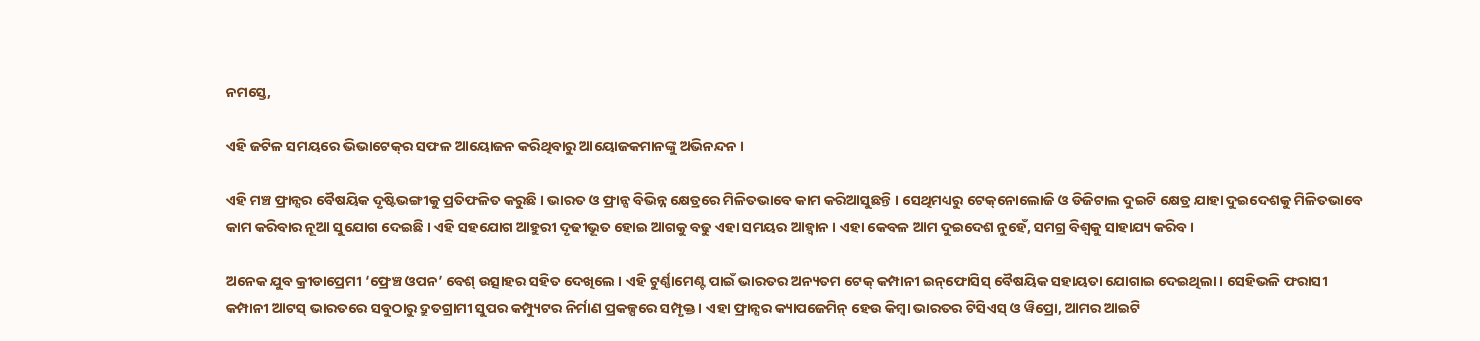ନମସ୍ତେ,

ଏହି ଜଟିଳ ସମୟରେ ଭିଭାଟେକ୍‌ର ସଫଳ ଆୟୋଜନ କରିଥିବାରୁ ଆୟୋଜକମାନଙ୍କୁ ଅଭିନନ୍ଦନ ।

ଏହି ମଞ୍ଚ ଫ୍ରାନ୍ସର ବୈଷୟିକ ଦୃଷ୍ଟିଭଙ୍ଗୀକୁ ପ୍ରତିଫଳିତ କରୁଛି । ଭାରତ ଓ ଫ୍ରାନ୍ସ ବିଭିନ୍ନ କ୍ଷେତ୍ରରେ ମିଳିତଭାବେ କାମ କରିଆସୁଛନ୍ତି । ସେଥିମଧ୍ୟରୁ ଟେକ୍‌ନୋଲୋଜି ଓ ଡିଜିଟାଲ ଦୁଇଟି କ୍ଷେତ୍ର ଯାହା ଦୁଇଦେଶକୁ ମିଳିତଭାବେ କାମ କରିବାର ନୂଆ ସୁଯୋଗ ଦେଇଛି । ଏହି ସହଯୋଗ ଆହୁରୀ ଦୃଢୀଭୂତ ହୋଇ ଆଗକୁ ବଢୁ ଏହା ସମୟର ଆହ୍ୱାନ । ଏହା କେବଳ ଆମ ଦୁଇଦେଶ ନୁହେଁ, ସମଗ୍ର ବିଶ୍ୱକୁ ସାହାଯ୍ୟ କରିବ ।

ଅନେକ ଯୁବ କ୍ରୀଡାପ୍ରେମୀ ‘ଫ୍ରେଞ୍ଚ ଓପନ’ ବେଶ୍ ଉତ୍ସାହର ସହିତ ଦେଖିଲେ । ଏହି ଟୁର୍ଣ୍ଣାମେଣ୍ଟ ପାଇଁ ଭାରତର ଅନ୍ୟତମ ଟେକ୍ କମ୍ପାନୀ ଇନ୍‌ଫୋସିସ୍ ବୈଷୟିକ ସହାୟତା ଯୋଗାଇ ଦେଇଥିଲା । ସେହିଭଳି ଫରାସୀ କମ୍ପାନୀ ଆଟସ୍ ଭାରତରେ ସବୁଠାରୁ ଦ୍ରୁତଗ୍ରାମୀ ସୁପର କମ୍ପ୍ୟୁଟର ନିର୍ମାଣ ପ୍ରକଳ୍ପରେ ସମ୍ପୃକ୍ତ । ଏହା ଫ୍ରାନ୍ସର କ୍ୟାପଜେମିନ୍ ହେଉ କିମ୍ବା ଭାରତର ଟିସିଏସ୍ ଓ ୱିପ୍ରୋ, ଆମର ଆଇଟି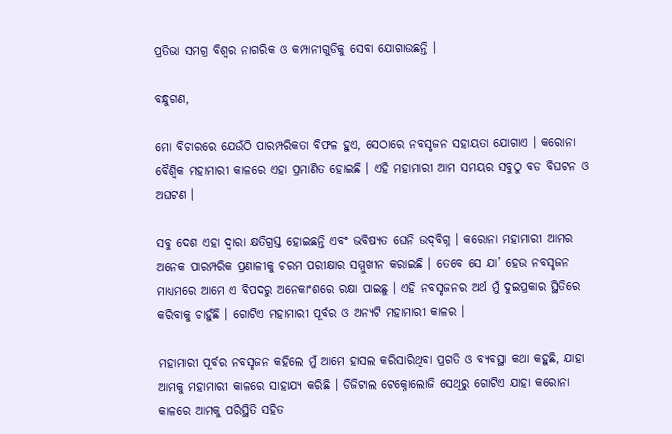ପ୍ରତିଭା ସମଗ୍ର ବିଶ୍ୱର ନାଗରିକ ଓ କମ୍ପାନୀଗୁଡିକୁ ସେବା ଯୋଗାଉଛନ୍ତି ।

ବନ୍ଧୁଗଣ,

ମୋ ବିଚାରରେ ଯେଉଁଠି ପାରମ୍ପରିକତା ବିଫଳ ହୁଏ, ସେଠାରେ ନବସୃଜନ ସହାୟତା ଯୋଗାଏ । କରୋନା ବୈଶ୍ୱିକ ମହାମାରୀ କାଳରେ ଏହା ପ୍ରମାଣିତ ହୋଇଛି । ଏହି ମହାମାରୀ ଆମ ସମୟର ସବୁଠୁ ବଡ ବିଘଟନ ଓ ଅଘଟଣ ।

ସବୁ ଦେଶ ଏହା ଦ୍ୱାରା କ୍ଷତିଗ୍ରସ୍ତ ହୋଇଛନ୍ତି ଏବଂ ଭବିଷ୍ୟତ ଘେନି ଉଦ୍‌ବିଗ୍ନ । କରୋନା ମହାମାରୀ ଆମର ଅନେକ ପାରମ୍ପରିକ ପ୍ରଣାଳୀକୁ ଚରମ ପରୀକ୍ଷାର ସମ୍ମୁଖୀନ କରାଇଛି । ତେବେ ସେ ଯା’ ହେଉ ନବସୃଜନ ମାଧ୍ୟମରେ ଆମେ ଏ ବିପଦରୁ ଅନେକାଂଶରେ ରକ୍ଷା ପାଇଛୁ । ଏହି ନବସୃଜନର ଅର୍ଥ ମୁଁ ଦୁଇପ୍ରକାର ସ୍ଥିତିରେ କରିବାକୁ ଚାହୁଁଛି । ଗୋଟିଏ ମହାମାରୀ ପୂର୍ବର ଓ ଅନ୍ୟଟି ମହାମାରୀ କାଳର ।

ମହାମାରୀ ପୂର୍ବର ନବସୃଜନ କହିଲେ ମୁଁ ଆମେ ହାସଲ କରିସାରିଥିବା ପ୍ରଗତି ଓ ବ୍ୟବସ୍ଥା କଥା କହୁଛି, ଯାହା ଆମକୁ ମହାମାରୀ କାଳରେ ସାହାଯ୍ୟ କରିଛି । ଡିଜିଟାଲ ଟେକ୍ନୋଲୋଜି ସେଥିରୁ ଗୋଟିଏ ଯାହା କରୋନା କାଳରେ ଆମକୁ ପରିସ୍ଥିତି ସହିତ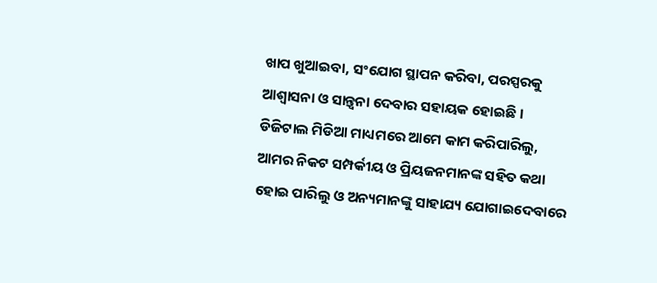ଖାପ ଖୁଆଇବା, ସଂଯୋଗ ସ୍ଥାପନ କରିବା, ପରସ୍ପରକୁ ଆଶ୍ୱାସନା ଓ ସାନ୍ତ୍ୱନା ଦେବାର ସହାୟକ ହୋଇଛି । ଡିଜିଟାଲ ମିଡିଆ ମାଧ୍ୟମରେ ଆମେ କାମ କରିପାରିଲୁ, ଆମର ନିକଟ ସମ୍ପର୍କୀୟ ଓ ପ୍ରିୟଜନମାନଙ୍କ ସହିତ କଥା ହୋଇ ପାରିଲୁ ଓ ଅନ୍ୟମାନଙ୍କୁ ସାହାଯ୍ୟ ଯୋଗାଇଦେବାରେ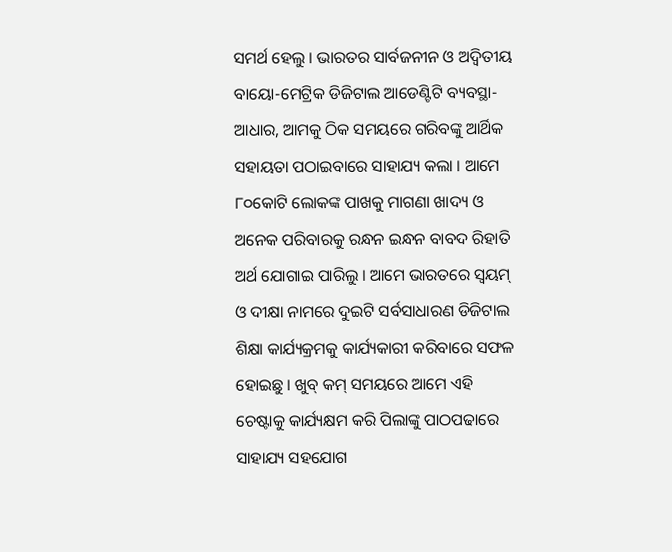ସମର୍ଥ ହେଲୁ । ଭାରତର ସାର୍ବଜନୀନ ଓ ଅଦ୍ୱିତୀୟ ବାୟୋ-ମେଟ୍ରିକ ଡିଜିଟାଲ ଆଡେଣ୍ଟିଟି ବ୍ୟବସ୍ଥା-ଆଧାର, ଆମକୁ ଠିକ ସମୟରେ ଗରିବଙ୍କୁ ଆର୍ଥିକ ସହାୟତା ପଠାଇବାରେ ସାହାଯ୍ୟ କଲା । ଆମେ ୮୦କୋଟି ଲୋକଙ୍କ ପାଖକୁ ମାଗଣା ଖାଦ୍ୟ ଓ ଅନେକ ପରିବାରକୁ ରନ୍ଧନ ଇନ୍ଧନ ବାବଦ ରିହାତି ଅର୍ଥ ଯୋଗାଇ ପାରିଲୁ । ଆମେ ଭାରତରେ ସ୍ୱୟମ୍ ଓ ଦୀକ୍ଷା ନାମରେ ଦୁଇଟି ସର୍ବସାଧାରଣ ଡିଜିଟାଲ ଶିକ୍ଷା କାର୍ଯ୍ୟକ୍ରମକୁ କାର୍ଯ୍ୟକାରୀ କରିବାରେ ସଫଳ ହୋଇଛୁ । ଖୁବ୍ କମ୍ ସମୟରେ ଆମେ ଏହି ଚେଷ୍ଟାକୁ କାର୍ଯ୍ୟକ୍ଷମ କରି ପିଲାଙ୍କୁ ପାଠପଢାରେ ସାହାଯ୍ୟ ସହଯୋଗ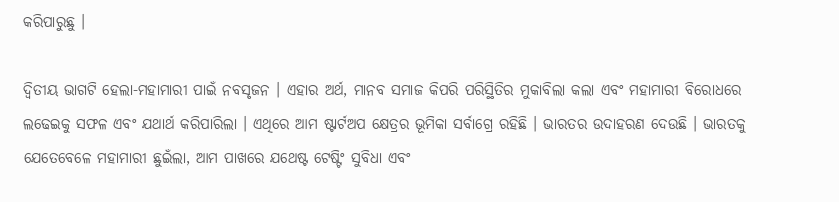କରିପାରୁଛୁ ।

ଦ୍ୱିତୀୟ ଭାଗଟି ହେଲା-ମହାମାରୀ ପାଇଁ ନବସୃଜନ । ଏହାର ଅର୍ଥ, ମାନବ ସମାଜ କିପରି ପରିସ୍ଥିତିର ମୁକାବିଲା କଲା ଏବଂ ମହାମାରୀ ବିରୋଧରେ ଲଢେଇକୁ ସଫଳ ଏବଂ ଯଥାର୍ଥ କରିପାରିଲା । ଏଥିରେ ଆମ ଷ୍ଟାର୍ଟଅପ କ୍ଷେତ୍ରର ଭୂମିକା ସର୍ବାଗ୍ରେ ରହିଛି । ଭାରତର ଉଦାହରଣ ଦେଉଛି । ଭାରତକୁ ଯେତେବେଳେ ମହାମାରୀ ଛୁଇଁଲା, ଆମ ପାଖରେ ଯଥେଷ୍ଟ ଟେଷ୍ଟିଂ ସୁବିଧା ଏବଂ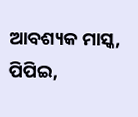ଆବଶ୍ୟକ ମାସ୍କ, ପିପିଇ,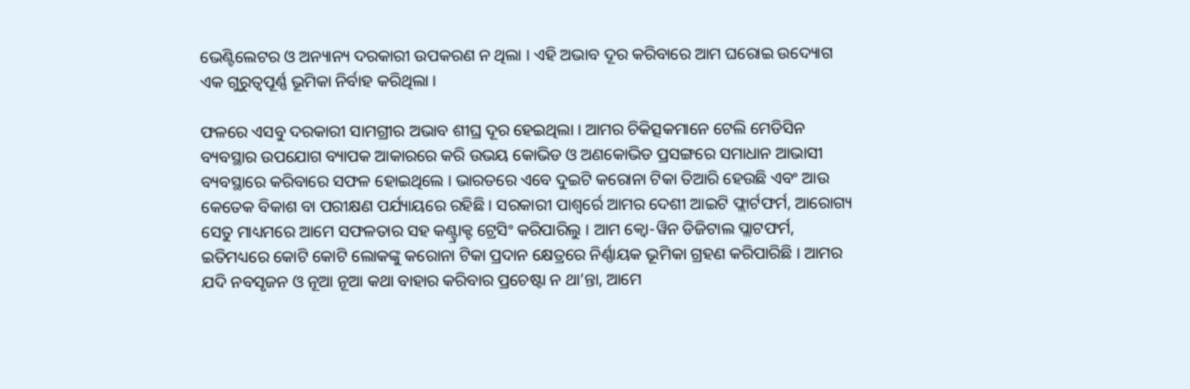ଭେଣ୍ଟିଲେଟର ଓ ଅନ୍ୟାନ୍ୟ ଦରକାରୀ ଉପକରଣ ନ ଥିଲା । ଏହି ଅଭାବ ଦୂର କରିବାରେ ଆମ ଘରୋଇ ଉଦ୍ୟୋଗ ଏକ ଗୁରୁତ୍ୱପୂର୍ଣ୍ଣ ଭୂମିକା ନିର୍ବାହ କରିଥିଲା ।

ଫଳରେ ଏସବୁ ଦରକାରୀ ସାମଗ୍ରୀର ଅଭାବ ଶୀଘ୍ର ଦୂର ହେଇଥିଲା । ଆମର ଚିକିତ୍ସକମାନେ ଟେଲି ମେଡିସିନ ବ୍ୟବସ୍ଥାର ଉପଯୋଗ ବ୍ୟାପକ ଆକାରରେ କରି ଉଭୟ କୋଭିଡ ଓ ଅଣକୋଭିଡ ପ୍ରସଙ୍ଗରେ ସମାଧାନ ଆଭାସୀ ବ୍ୟବସ୍ଥାରେ କରିବାରେ ସଫଳ ହୋଇଥିଲେ । ଭାରତରେ ଏବେ ଦୁଇଟି କରୋନା ଟିକା ତିଆରି ହେଉଛି ଏବଂ ଆଉ କେତେକ ବିକାଶ ବା ପରୀକ୍ଷଣ ପର୍ଯ୍ୟାୟରେ ରହିଛି । ସରକାରୀ ପାଶ୍ୱର୍ରେ ଆମର ଦେଶୀ ଆଇଟି ଫ୍ଲାର୍ଟଫର୍ମ, ଆରୋଗ୍ୟ ସେତୁ ମାଧ୍ୟମରେ ଆମେ ସଫଳତାର ସହ କଣ୍ଟ୍ରାକ୍ଟ ଟ୍ରେସିଂ କରିପାରିଲୁ । ଆମ କ୍ୱୋ-ୱିନ ଡିଜିଟାଲ ପ୍ଲାଟଫର୍ମ, ଇତିମଧ୍ୟରେ କୋଟି କୋଟି ଲୋକଙ୍କୁ କରୋନା ଟିକା ପ୍ରଦାନ କ୍ଷେତ୍ରରେ ନିର୍ଣ୍ଣାୟକ ଭୂମିକା ଗ୍ରହଣ କରିପାରିଛି । ଆମର ଯଦି ନବସୃଜନ ଓ ନୂଆ ନୂଆ କଥା ବାହାର କରିବାର ପ୍ରଚେଷ୍ଟା ନ ଥା’ନ୍ତା, ଆମେ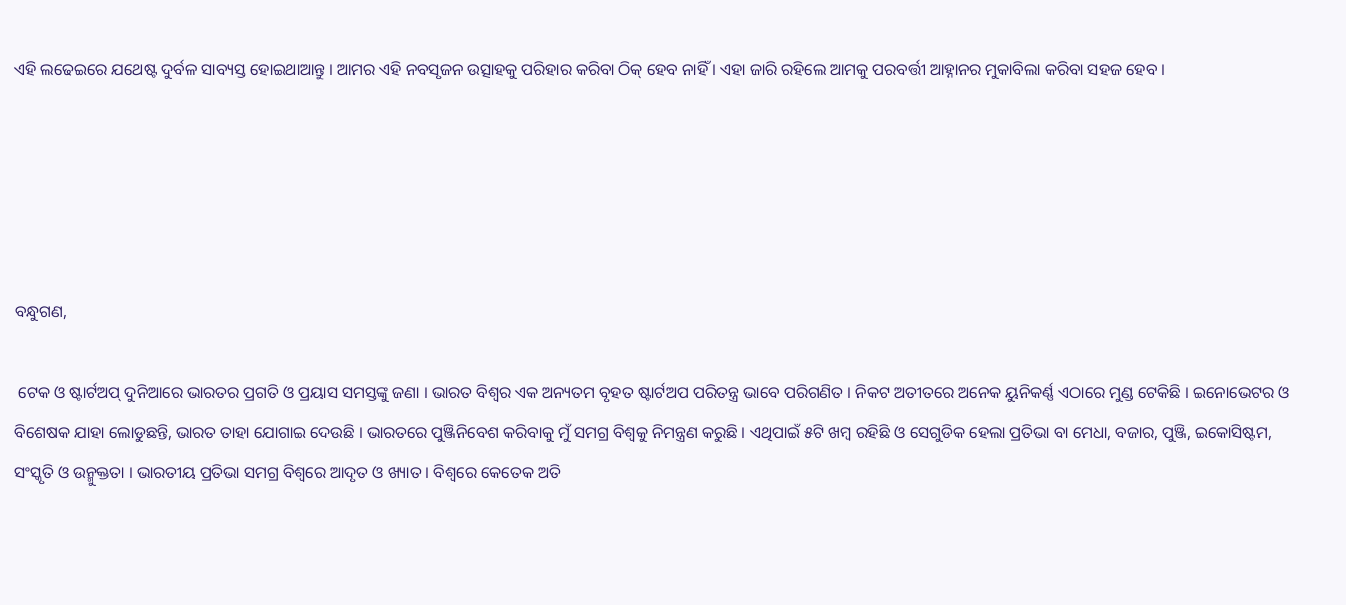ଏହି ଲଢେଇରେ ଯଥେଷ୍ଟ ଦୁର୍ବଳ ସାବ୍ୟସ୍ତ ହୋଇଥାଆନ୍ତୁ । ଆମର ଏହି ନବସୃଜନ ଉତ୍ସାହକୁ ପରିହାର କରିବା ଠିକ୍ ହେବ ନାହିଁ । ଏହା ଜାରି ରହିଲେ ଆମକୁ ପରବର୍ତ୍ତୀ ଆହ୍ନାନର ମୁକାବିଲା କରିବା ସହଜ ହେବ ।





ବନ୍ଧୁଗଣ,

 ଟେକ ଓ ଷ୍ଟାର୍ଟଅପ୍ ଦୁନିଆରେ ଭାରତର ପ୍ରଗତି ଓ ପ୍ରୟାସ ସମସ୍ତଙ୍କୁ ଜଣା । ଭାରତ ବିଶ୍ୱର ଏକ ଅନ୍ୟତମ ବୃହତ ଷ୍ଟାର୍ଟଅପ ପରିତନ୍ତ୍ର ଭାବେ ପରିଗଣିତ । ନିକଟ ଅତୀତରେ ଅନେକ ୟୁନିକର୍ଣ୍ଣ ଏଠାରେ ମୁଣ୍ଡ ଟେକିଛି । ଇନୋଭେଟର ଓ ବିଶେଷକ ଯାହା ଲୋଡୁଛନ୍ତି, ଭାରତ ତାହା ଯୋଗାଇ ଦେଉଛି । ଭାରତରେ ପୁଞ୍ଜିନିବେଶ କରିବାକୁ ମୁଁ ସମଗ୍ର ବିଶ୍ୱକୁ ନିମନ୍ତ୍ରଣ କରୁଛି । ଏଥିପାଇଁ ୫ଟି ଖମ୍ବ ରହିଛି ଓ ସେଗୁଡିକ ହେଲା ପ୍ରତିଭା ବା ମେଧା, ବଜାର, ପୁଞ୍ଜି, ଇକୋସିଷ୍ଟମ, ସଂସ୍କୃତି ଓ ଉନ୍ମୁକ୍ତତା । ଭାରତୀୟ ପ୍ରତିଭା ସମଗ୍ର ବିଶ୍ୱରେ ଆଦୃତ ଓ ଖ୍ୟାତ । ବିଶ୍ୱରେ କେତେକ ଅତି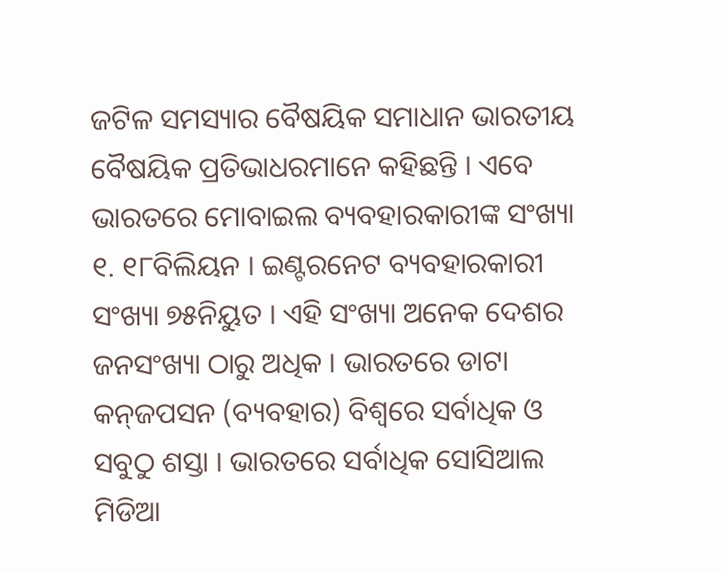ଜଟିଳ ସମସ୍ୟାର ବୈଷୟିକ ସମାଧାନ ଭାରତୀୟ ବୈଷୟିକ ପ୍ରତିଭାଧରମାନେ କହିଛନ୍ତି । ଏବେ ଭାରତରେ ମୋବାଇଲ ବ୍ୟବହାରକାରୀଙ୍କ ସଂଖ୍ୟା ୧. ୧୮ବିଲିୟନ । ଇଣ୍ଟରନେଟ ବ୍ୟବହାରକାରୀ ସଂଖ୍ୟା ୭୫ନିୟୁତ । ଏହି ସଂଖ୍ୟା ଅନେକ ଦେଶର ଜନସଂଖ୍ୟା ଠାରୁ ଅଧିକ । ଭାରତରେ ଡାଟା କନ୍‌ଜପସନ (ବ୍ୟବହାର) ବିଶ୍ୱରେ ସର୍ବାଧିକ ଓ ସବୁଠୁ ଶସ୍ତା । ଭାରତରେ ସର୍ବାଧିକ ସୋସିଆଲ ମିଡିଆ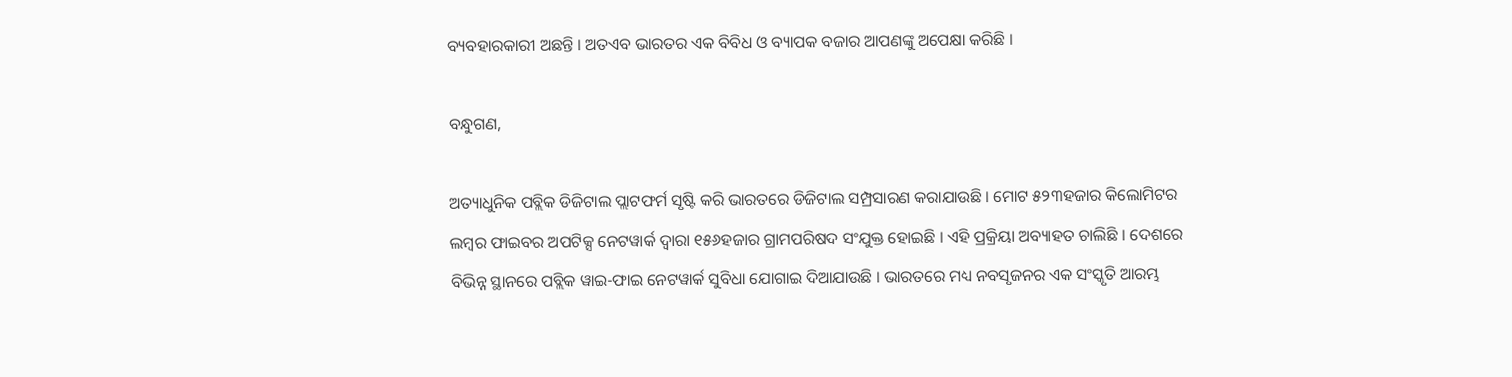ବ୍ୟବହାରକାରୀ ଅଛନ୍ତି । ଅତଏବ ଭାରତର ଏକ ବିବିଧ ଓ ବ୍ୟାପକ ବଜାର ଆପଣଙ୍କୁ ଅପେକ୍ଷା କରିଛି ।

ବନ୍ଧୁଗଣ,

ଅତ୍ୟାଧୁନିକ ପବ୍ଲିକ ଡିଜିଟାଲ ପ୍ଲାଟଫର୍ମ ସୃଷ୍ଟି କରି ଭାରତରେ ଡିଜିଟାଲ ସମ୍ପ୍ରସାରଣ କରାଯାଉଛି । ମୋଟ ୫୨୩ହଜାର କିଲୋମିଟର ଲମ୍ବର ଫାଇବର ଅପଟିକ୍ସ ନେଟୱାର୍କ ଦ୍ୱାରା ୧୫୬ହଜାର ଗ୍ରାମପରିଷଦ ସଂଯୁକ୍ତ ହୋଇଛି । ଏହି ପ୍ରକ୍ରିୟା ଅବ୍ୟାହତ ଚାଲିଛି । ଦେଶରେ ବିଭିନ୍ନ ସ୍ଥାନରେ ପବ୍ଲିକ ୱାଇ-ଫାଇ ନେଟୱାର୍କ ସୁବିଧା ଯୋଗାଇ ଦିଆଯାଉଛି । ଭାରତରେ ମଧ୍ୟ ନବସୃଜନର ଏକ ସଂସ୍କୃତି ଆରମ୍ଭ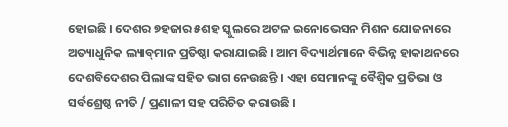ହୋଇଛି । ଦେଶର ୭ହଜାର ୫ଶହ ସ୍କୁଲରେ ଅଟଳ ଇନୋଭେସନ ମିଶନ ଯୋଜନାରେ ଅତ୍ୟାଧୁନିକ ଲ୍ୟାବ୍‌ମାନ ପ୍ରତିଷ୍ଠା କରାଯାଇଛି । ଆମ ବିଦ୍ୟାର୍ଥମାନେ ବିଭିନ୍ନ ହାକାଥନରେ ଦେଶବିଦେଶର ପିଲାଙ୍କ ସହିତ ଭାଗ ନେଉଛନ୍ତି । ଏହା ସେମାନଙ୍କୁ ବୈଶ୍ୱିକ ପ୍ରତିଭା ଓ ସର୍ବଶ୍ରେଷ୍ଠ ନୀତି / ପ୍ରଣାଳୀ ସହ ପରିଚିତ କରାଉଛି ।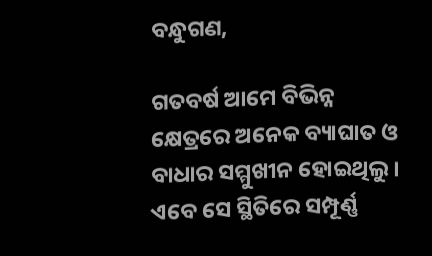ବନ୍ଧୁଗଣ,

ଗତବର୍ଷ ଆମେ ବିଭିନ୍ନ କ୍ଷେତ୍ରରେ ଅନେକ ବ୍ୟାଘାତ ଓ ବାଧାର ସମ୍ମୁଖୀନ ହୋଇଥିଲୁ । ଏବେ ସେ ସ୍ଥିତିରେ ସମ୍ପୂର୍ଣ୍ଣ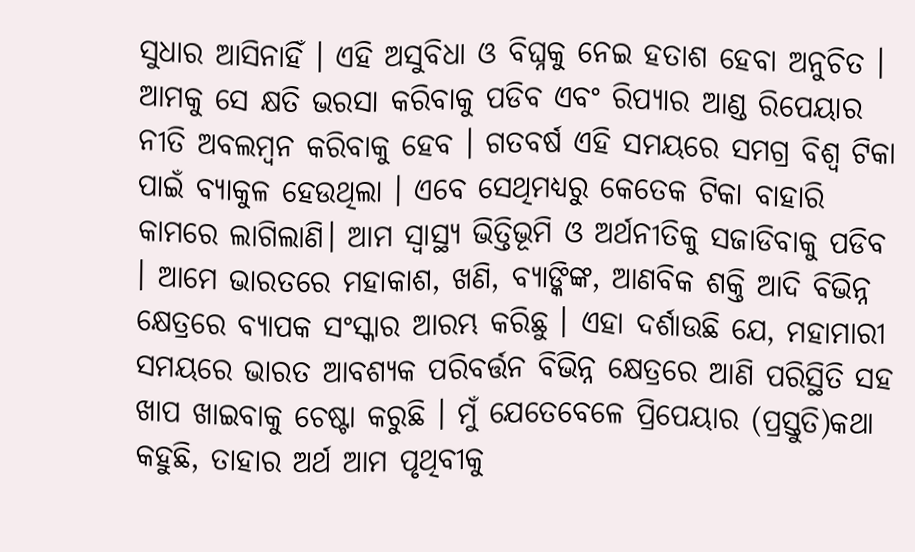ସୁଧାର ଆସିନାହିଁ । ଏହି ଅସୁବିଧା ଓ ବିଘ୍ନକୁ ନେଇ ହତାଶ ହେବା ଅନୁଚିତ । ଆମକୁ ସେ କ୍ଷତି ଭରସା କରିବାକୁ ପଡିବ ଏବଂ ରିପ୍ୟାର ଆଣ୍ଡ ରିପେୟାର ନୀତି ଅବଲମ୍ବନ କରିବାକୁ ହେବ । ଗତବର୍ଷ ଏହି ସମୟରେ ସମଗ୍ର ବିଶ୍ୱ ଟିକା ପାଇଁ ବ୍ୟାକୁଳ ହେଉଥିଲା । ଏବେ ସେଥିମଧ୍ୟରୁ କେତେକ ଟିକା ବାହାରି କାମରେ ଲାଗିଲାଣି। ଆମ ସ୍ୱାସ୍ଥ୍ୟ ଭିତ୍ତିଭୂମି ଓ ଅର୍ଥନୀତିକୁ ସଜାଡିବାକୁ ପଡିବ । ଆମେ ଭାରତରେ ମହାକାଶ, ଖଣି, ବ୍ୟାଙ୍କିଙ୍କ, ଆଣବିକ ଶକ୍ତି ଆଦି ବିଭିନ୍ନ କ୍ଷେତ୍ରରେ ବ୍ୟାପକ ସଂସ୍କାର ଆରମ୍ଭ କରିଛୁ । ଏହା ଦର୍ଶାଉଛି ଯେ, ମହାମାରୀ ସମୟରେ ଭାରତ ଆବଶ୍ୟକ ପରିବର୍ତ୍ତନ ବିଭିନ୍ନ କ୍ଷେତ୍ରରେ ଆଣି ପରିସ୍ଥିତି ସହ ଖାପ ଖାଇବାକୁ ଚେଷ୍ଟା କରୁଛି । ମୁଁ ଯେତେବେଳେ ପ୍ରିପେୟାର (ପ୍ରସ୍ତୁତି)କଥା କହୁଛି, ତାହାର ଅର୍ଥ ଆମ ପୃଥିବୀକୁ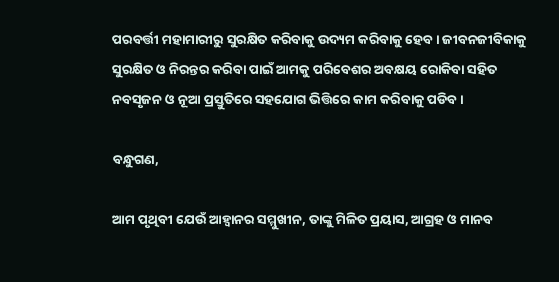ପରବର୍ତ୍ତୀ ମହାମାରୀରୁ ସୁରକ୍ଷିତ କରିବାକୁ ଉଦ୍ୟମ କରିବାକୁ ହେବ । ଜୀବନଜୀବିକାକୁ ସୁରକ୍ଷିତ ଓ ନିରନ୍ତର କରିବା ପାଇଁ ଆମକୁ ପରିବେଶର ଅବକ୍ଷୟ ରୋକିବା ସହିତ ନବସୃଜନ ଓ ନୂଆ ପ୍ରସ୍ତୁତିରେ ସହଯୋଗ ଭିତ୍ତିରେ କାମ କରିବାକୁ ପଡିବ ।

ବନ୍ଧୁଗଣ,

ଆମ ପୃଥିବୀ ଯେଉଁ ଆହ୍ୱାନର ସମ୍ମୁଖୀନ, ତାଙ୍କୁ ମିଳିତ ପ୍ରୟାସ, ଆଗ୍ରହ ଓ ମାନବ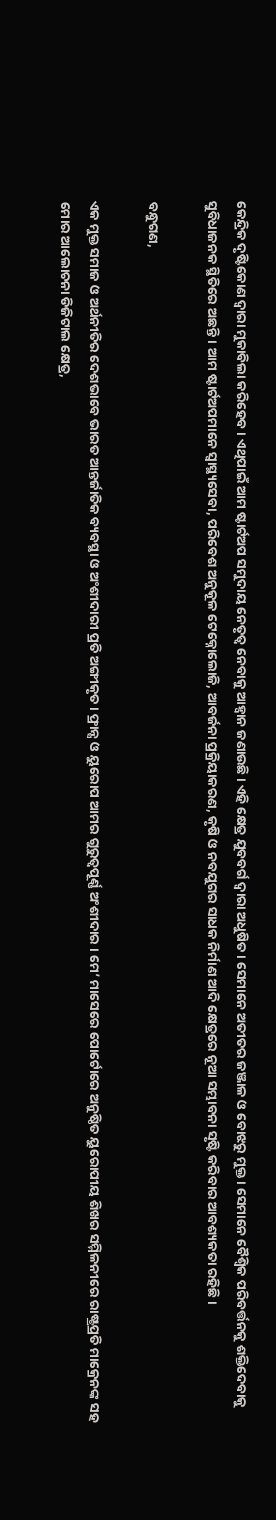କେନ୍ଦ୍ରିକ ଦୃଷ୍ଟିକୋଣ ଦ୍ୱାରା ମୁକାବିଲା କରିହେବ । ଏଥିପାଇଁ ଆମ ଷ୍ଟାର୍ଟଅପ ସମୁଦାୟ ନେତୃତ୍ୱ ନେବାକୁ ଆହ୍ୱାନ ଜଣାଉଛି । ଏହି କ୍ଷେତ୍ର ଯୁବବର୍ଗ ଦ୍ୱାରା ଅଧୁଷିତ । ସେମାନେ ଅତୀତର ଜଞ୍ଜାଳ ଓ ବୋଝରୁ ମୁକ୍ତ । ସେମାନେ ବୈଶ୍ୱିକ ପରିବର୍ତ୍ତନକୁ ଶକ୍ତିଦେବାକୁ ସୁବିଧାଜନକ ସ୍ଥିତିରେ ଅଛନ୍ତି । ଆମ ଷ୍ଟାର୍ଟଅପମାନେ ସ୍ୱାସ୍ଥ୍ୟସେବା, ପରିବେଶ ଅନୁକୂଳ ଟେକ୍ନୋଲୋଜି, ଆବର୍ଜନା ପ୍ରକ୍ରିୟାକରଣ, କୃଷି ଓ ନବଯୁଗର ସାଧକ ନିର୍ମାଣ ଆଦି କ୍ଷେତ୍ରରେ ନୂଆ ସମ୍ଭାବନା ସୃଷ୍ଟି କରିବାର ଆବଶ୍ୟକତା ରହିଛି ।

ବନ୍ଧୁଗଣ,

ଏକ ମୁକ୍ତ ସମାଜ ଓ ଅର୍ଥନୀତିର ଦେଶଭାବେ ଭାରତ ଆନ୍ତର୍ଜାତିକ ବ୍ୟବସ୍ଥା ଓ ଅଂଶୀଦାରୀ ପ୍ରତି ଅଙ୍ଗୀକୃତ । ଫ୍ରାନ୍ସ ଓ ୟୁରୋପ ଆମର ଗୁରୁତ୍ୱପୂର୍ଣ୍ଣ ଅଂଶୀଦାର । ମେ’ ମାସେରେ ପୋର୍ଟୋରେ ଅନୁଷ୍ଠିତ ୟୁରୋପୀୟ ଶିଖର ସମ୍ମିଳନୀରେ ରାଷ୍ଟ୍ରପ୍ରତି ମାକ୍ରେନଙ୍କ ସହ ମୋର ଆଲୋଚନା ଡିଜିଟାଲ କ୍ଷେତ୍ର,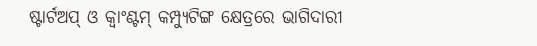ଷ୍ଟାର୍ଟଅପ୍ ଓ କ୍ୱାଂଣ୍ଟମ୍ କମ୍ପ୍ୟୁଟିଙ୍ଗ କ୍ଷେତ୍ରରେ ଭାଗିଦାରୀ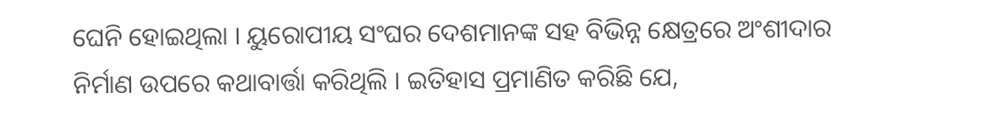ଘେନି ହୋଇଥିଲା । ୟୁରୋପୀୟ ସଂଘର ଦେଶମାନଙ୍କ ସହ ବିଭିନ୍ନ କ୍ଷେତ୍ରରେ ଅଂଶୀଦାର ନିର୍ମାଣ ଉପରେ କଥାବାର୍ତ୍ତା କରିଥିଲି । ଇତିହାସ ପ୍ରମାଣିତ କରିଛି ଯେ,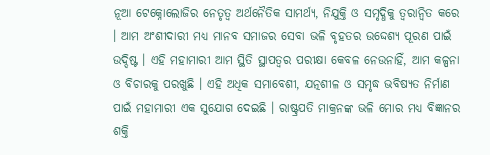ନୂଆ ଟେକ୍ନୋଲୋଜିର ନେତୃତ୍ୱ ଅର୍ଥନୈତିକ ସାମର୍ଥ୍ୟ, ନିଯୁକ୍ତି ଓ ସମୃଦ୍ଧିକୁ ତ୍ୱରାନ୍ୱିତ କରେ । ଆମ ଅଂଶୀଦାରୀ ମଧ୍ୟ ମାନବ ସମାଜର ସେବା ଭଳି ବୃହତର ଉଦ୍ଦେଶ୍ୟ ପୂରଣ ପାଇଁ ଉଦ୍ଦିଷ୍ଟ । ଏହି ମହାମାରୀ ଆମ ସ୍ଥିତି ସ୍ଥାପତ୍ୱର ପରୀକ୍ଷା କେବଳ ନେଉନାହିଁ, ଆମ କଳ୍ପନା ଓ ବିଚାରକୁ ପରଖୁଛି । ଏହି ଅଧିକ ସମାବେଶୀ, ଯତ୍ନଶୀଳ ଓ ସମୃଦ୍ଧ ଭବିଷ୍ୟତ ନିର୍ମାଣ ପାଇଁ ମହାମାରୀ ଏକ ସୁଯୋଗ ଦେଇଛି । ରାଷ୍ଟ୍ରପତି ମାକ୍ରନଙ୍କ ଭଳି ମୋର ମଧ୍ୟ ବିଜ୍ଞାନର ଶକ୍ତି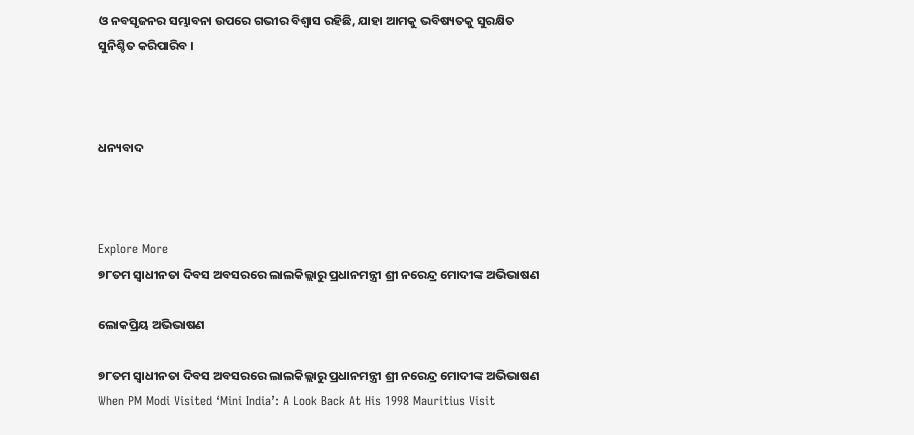ଓ ନବସୃଜନର ସମ୍ଭାବନା ଉପରେ ଗଭୀର ବିଶ୍ୱାସ ରହିଛି, ଯାହା ଆମକୁ ଭବିଷ୍ୟତକୁ ସୁରକ୍ଷିତ ସୁନିଶ୍ଚିତ କରିପାରିବ ।



ଧନ୍ୟବାଦ



Explore More
୭୮ତମ ସ୍ୱାଧୀନତା ଦିବସ ଅବସରରେ ଲାଲକିଲ୍ଲାରୁ ପ୍ରଧାନମନ୍ତ୍ରୀ ଶ୍ରୀ ନରେନ୍ଦ୍ର ମୋଦୀଙ୍କ ଅଭିଭାଷଣ

ଲୋକପ୍ରିୟ ଅଭିଭାଷଣ

୭୮ତମ ସ୍ୱାଧୀନତା ଦିବସ ଅବସରରେ ଲାଲକିଲ୍ଲାରୁ ପ୍ରଧାନମନ୍ତ୍ରୀ ଶ୍ରୀ ନରେନ୍ଦ୍ର ମୋଦୀଙ୍କ ଅଭିଭାଷଣ
When PM Modi Visited ‘Mini India’: A Look Back At His 1998 Mauritius Visit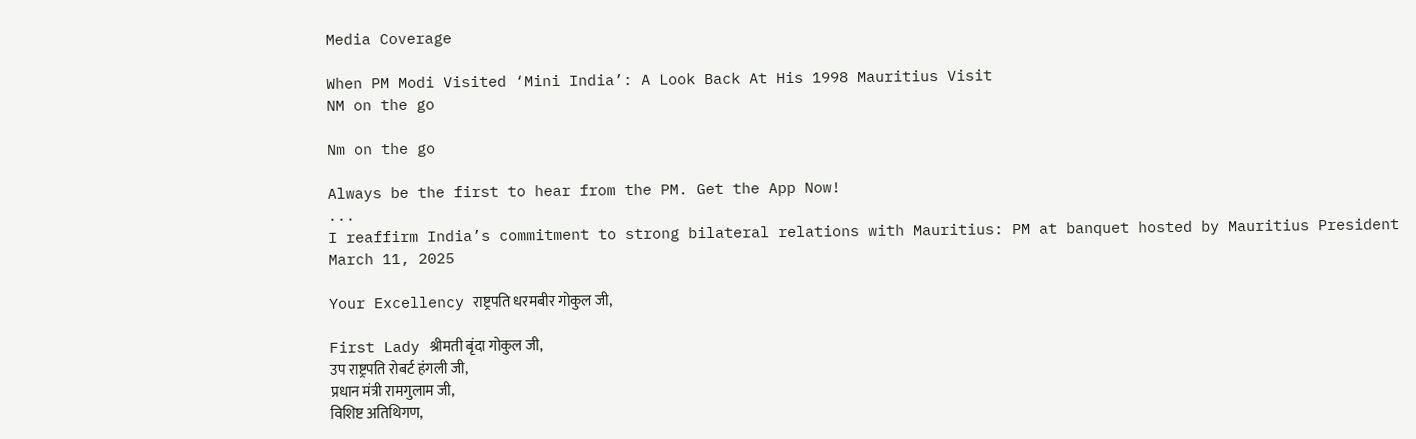Media Coverage

When PM Modi Visited ‘Mini India’: A Look Back At His 1998 Mauritius Visit
NM on the go

Nm on the go

Always be the first to hear from the PM. Get the App Now!
...
I reaffirm India’s commitment to strong bilateral relations with Mauritius: PM at banquet hosted by Mauritius President
March 11, 2025

Your Excellency राष्ट्रपति धरमबीर गोकुल जी,

First Lady श्रीमती बृंदा गोकुल जी,
उप राष्ट्रपति रोबर्ट हंगली जी,
प्रधान मंत्री रामगुलाम जी,
विशिष्ट अतिथिगण,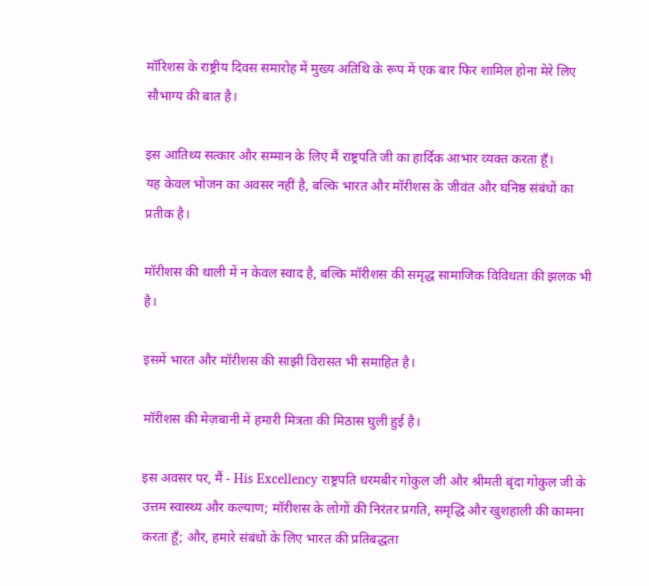मॉरिशस के राष्ट्रीय दिवस समारोह में मुख्य अतिथि के रूप में एक बार फिर शामिल होना मेरे लिए सौभाग्य की बात है।

इस आतिथ्य सत्कार और सम्मान के लिए मैं राष्ट्रपति जी का हार्दिक आभार व्यक्त करता हूँ।
यह केवल भोजन का अवसर नहीं है, बल्कि भारत और मॉरीशस के जीवंत और घनिष्ठ संबंधों का प्रतीक है।

मॉरीशस की थाली में न केवल स्वाद है, बल्कि मॉरीशस की समृद्ध सामाजिक विविधता की झलक भी है।

इसमें भारत और मॉरीशस की साझी विरासत भी समाहित है।

मॉरीशस की मेज़बानी में हमारी मित्रता की मिठास घुली हुई है।

इस अवसर पर, मैं - His Excellency राष्ट्रपति धरमबीर गोकुल जी और श्रीमती बृंदा गोकुल जी के उत्तम स्वास्थ्य और कल्याण; मॉरीशस के लोगों की निरंतर प्रगति, समृद्धि और खुशहाली की कामना करता हूँ; और, हमारे संबंधों के लिए भारत की प्रतिबद्धता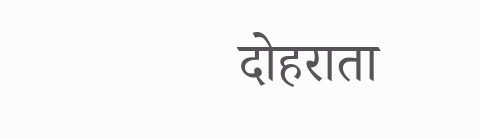दोहराता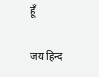हूँ

जय हिन्द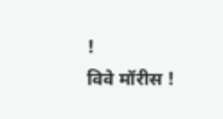!
विवे मॉरीस !